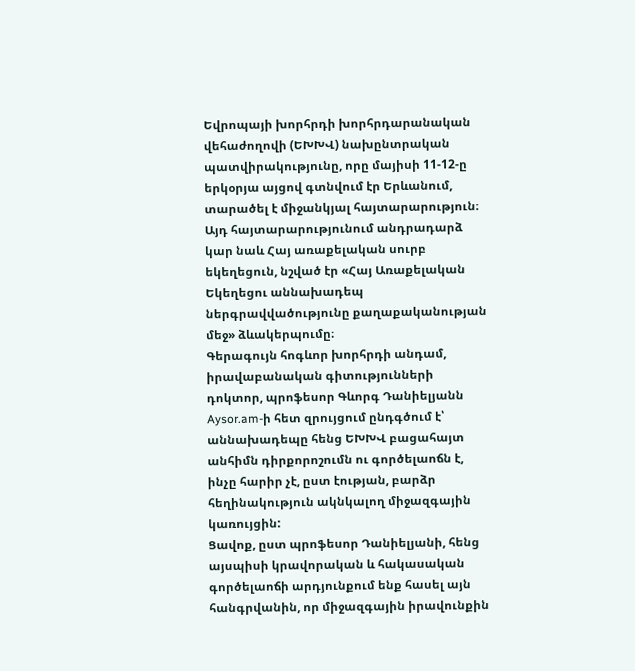Եվրոպայի խորհրդի խորհրդարանական վեհաժողովի (ԵԽԽՎ) նախընտրական պատվիրակությունը, որը մայիսի 11-12-ը երկօրյա այցով գտնվում էր Երևանում, տարածել է միջանկյալ հայտարարություն։ Այդ հայտարարությունում անդրադարձ կար նաև Հայ առաքելական սուրբ եկեղեցուն, նշված էր «Հայ Առաքելական Եկեղեցու աննախադեպ ներգրավվածությունը քաղաքականության մեջ» ձևակերպումը։
Գերագույն հոգևոր խորհրդի անդամ, իրավաբանական գիտությունների դոկտոր, պրոֆեսոր Գևորգ Դանիելյանն Aysor.am-ի հետ զրույցում ընդգծում է՝ աննախադեպը հենց ԵԽԽՎ բացահայտ անհիմն դիրքորոշումն ու գործելաոճն է, ինչը հարիր չէ, ըստ էության, բարձր հեղինակություն ակնկալող միջազգային կառույցին:
Ցավոք, ըստ պրոֆեսոր Դանիելյանի, հենց այսպիսի կրավորական և հակասական գործելաոճի արդյունքում ենք հասել այն հանգրվանին, որ միջազգային իրավունքին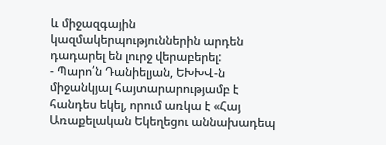և միջազգային կազմակերպություններին արդեն դադարել են լուրջ վերաբերել:
- Պարո՛ն Դանիելյան, ԵԽԽՎ-ն միջանկյալ հայտարարությամբ է հանդես եկել, որում առկա է «Հայ Առաքելական Եկեղեցու աննախադեպ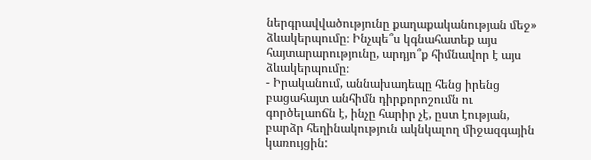ներգրավվածությունը քաղաքականության մեջ» ձևակերպումը։ Ինչպե՞ս կգնահատեք այս հայտարարությունը, արդյո՞ք հիմնավոր է այս ձևակերպումը։
- Իրականում, աննախադեպը հենց իրենց բացահայտ անհիմն դիրքորոշումն ու գործելաոճն է, ինչը հարիր չէ, ըստ էության, բարձր հեղինակություն ակնկալող միջազգային կառույցին: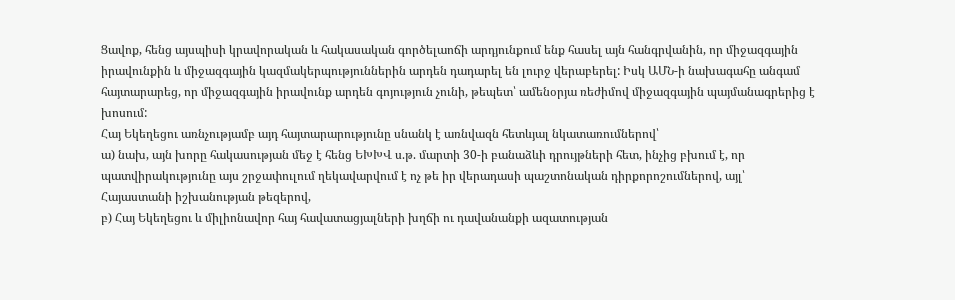Ցավոք, հենց այսպիսի կրավորական և հակասական գործելաոճի արդյունքում ենք հասել այն հանգրվանին, որ միջազգային իրավունքին և միջազգային կազմակերպություններին արդեն դադարել են լուրջ վերաբերել: Իսկ ԱՄՆ-ի նախագահը անգամ հայտարարեց, որ միջազգային իրավունք արդեն գոյություն չունի, թեպետ՝ ամենօրյա ռեժիմով միջազգային պայմանագրերից է խոսում:
Հայ Եկեղեցու առնչությամբ այդ հայտարարությունը սնանկ է առնվազն հետևյալ նկատառումներով՝
ա) նախ, այն խորը հակասության մեջ է հենց ԵԽԽՎ ս.թ. մարտի 30-ի բանաձևի դրույթների հետ, ինչից բխում է, որ պատվիրակությունը այս շրջափուլում ղեկավարվում է ոչ թե իր վերադասի պաշտոնական դիրքորոշումներով, այլ՝ Հայաստանի իշխանության թեզերով,
բ) Հայ Եկեղեցու և միլիոնավոր հայ հավատացյալների խղճի ու դավանանքի ազատության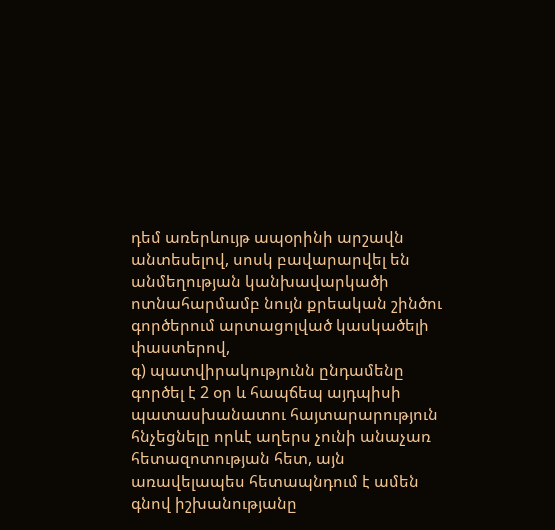դեմ առերևույթ ապօրինի արշավն անտեսելով, սոսկ բավարարվել են անմեղության կանխավարկածի ոտնահարմամբ նույն քրեական շինծու գործերում արտացոլված կասկածելի փաստերով,
գ) պատվիրակությունն ընդամենը գործել է 2 օր և հապճեպ այդպիսի պատասխանատու հայտարարություն հնչեցնելը որևէ աղերս չունի անաչառ հետազոտության հետ, այն առավելապես հետապնդում է ամեն գնով իշխանությանը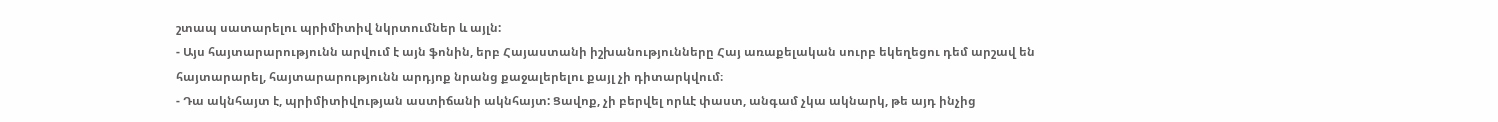շտապ սատարելու պրիմիտիվ նկրտումներ և այլն:
- Այս հայտարարությունն արվում է այն ֆոնին, երբ Հայաստանի իշխանությունները Հայ առաքելական սուրբ եկեղեցու դեմ արշավ են հայտարարել, հայտարարությունն արդյոք նրանց քաջալերելու քայլ չի դիտարկվում։
- Դա ակնհայտ է, պրիմիտիվության աստիճանի ակնհայտ: Ցավոք, չի բերվել որևէ փաստ, անգամ չկա ակնարկ, թե այդ ինչից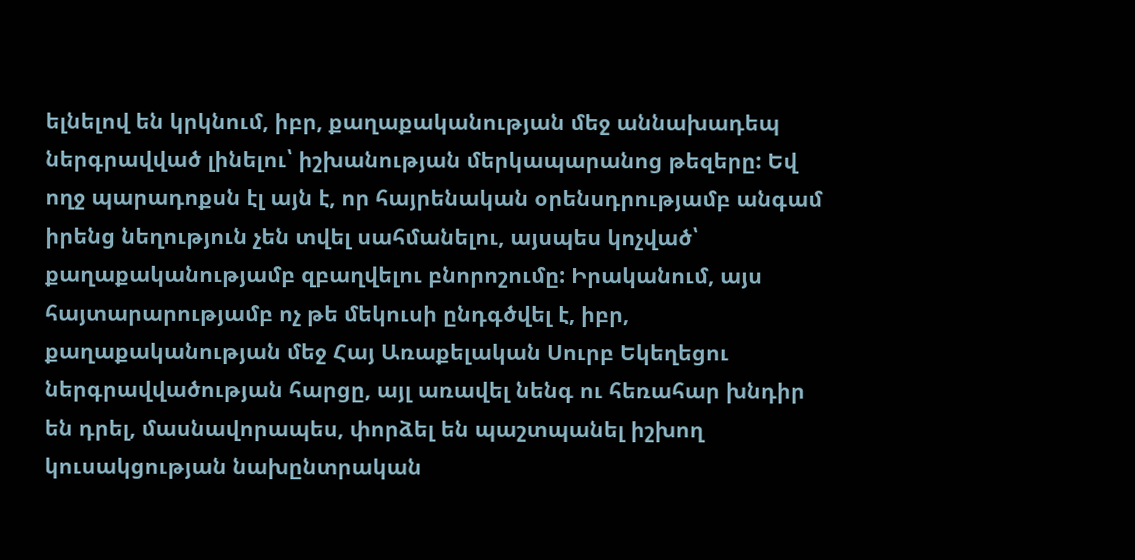ելնելով են կրկնում, իբր, քաղաքականության մեջ աննախադեպ ներգրավված լինելու՝ իշխանության մերկապարանոց թեզերը: Եվ ողջ պարադոքսն էլ այն է, որ հայրենական օրենսդրությամբ անգամ իրենց նեղություն չեն տվել սահմանելու, այսպես կոչված՝ քաղաքականությամբ զբաղվելու բնորոշումը: Իրականում, այս հայտարարությամբ ոչ թե մեկուսի ընդգծվել է, իբր, քաղաքականության մեջ Հայ Առաքելական Սուրբ Եկեղեցու ներգրավվածության հարցը, այլ առավել նենգ ու հեռահար խնդիր են դրել, մասնավորապես, փորձել են պաշտպանել իշխող կուսակցության նախընտրական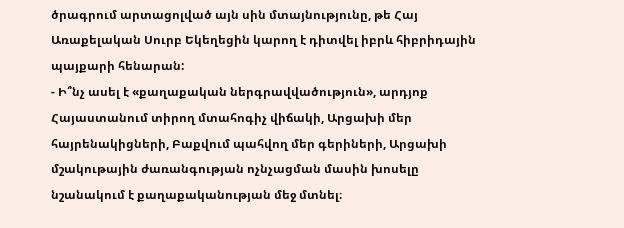ծրագրում արտացոլված այն սին մտայնությունը, թե Հայ Առաքելական Սուրբ Եկեղեցին կարող է դիտվել իբրև հիբրիդային պայքարի հենարան:
- Ի՞նչ ասել է «քաղաքական ներգրավվածություն», արդյոք Հայաստանում տիրող մտահոգիչ վիճակի, Արցախի մեր հայրենակիցների, Բաքվում պահվող մեր գերիների, Արցախի մշակութային ժառանգության ոչնչացման մասին խոսելը նշանակում է քաղաքականության մեջ մտնել։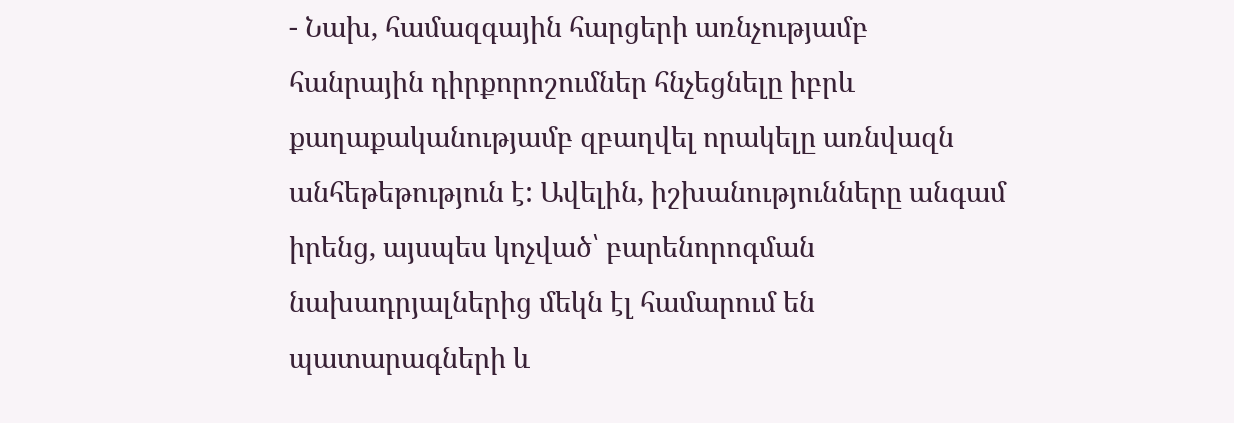- Նախ, համազգային հարցերի առնչությամբ հանրային դիրքորոշումներ հնչեցնելը իբրև քաղաքականությամբ զբաղվել որակելը առնվազն անհեթեթություն է: Ավելին, իշխանությունները անգամ իրենց, այսպես կոչված՝ բարենորոգման նախադրյալներից մեկն էլ համարում են պատարագների և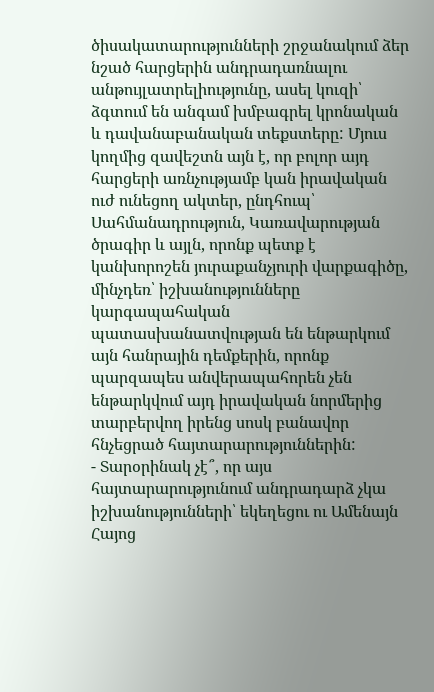ծիսակատարությունների շրջանակում ձեր նշած հարցերին անդրադառնալու անթույլատրելիությունը, ասել կուզի՝ ձգտում են անգամ խմբագրել կրոնական և դավանաբանական տեքստերը: Մյուս կողմից զավեշտն այն է, որ բոլոր այդ հարցերի առնչությամբ կան իրավական ուժ ունեցող ակտեր, ընդհուպ՝ Սահմանադրություն, Կառավարության ծրագիր և այլն, որոնք պետք է կանխորոշեն յուրաքանչյուրի վարքագիծը, մինչդեռ՝ իշխանությունները կարգապահական պատասխանատվության են ենթարկում այն հանրային դեմքերին, որոնք պարզապես անվերապահորեն չեն ենթարկվում այդ իրավական նորմերից տարբերվող իրենց սոսկ բանավոր հնչեցրած հայտարարություններին:
- Տարօրինակ չէ՞, որ այս հայտարարությունում անդրադարձ չկա իշխանությունների՝ եկեղեցու ու Ամենայն Հայոց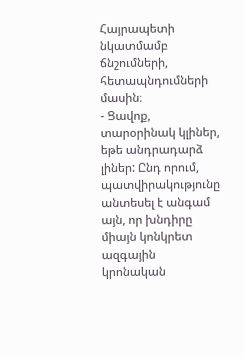Հայրապետի նկատմամբ ճնշումների, հետապնդումների մասին։
- Ցավոք, տարօրինակ կլիներ, եթե անդրադարձ լիներ: Ընդ որում, պատվիրակությունը անտեսել է անգամ այն, որ խնդիրը միայն կոնկրետ ազգային կրոնական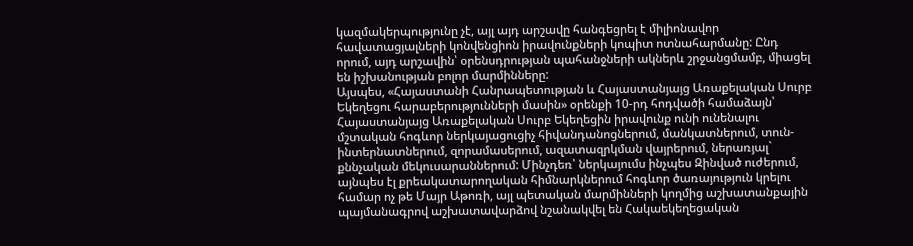կազմակերպությունը չէ, այլ այդ արշավը հանգեցրել է միլիոնավոր հավատացյալների կոնվենցիոն իրավունքների կոպիտ ոտնահարմանը: Ընդ որում, այդ արշավին՝ օրենսդրության պահանջների ակներև շրջանցմամբ, միացել են իշխանության բոլոր մարմինները:
Այսպես, «Հայաստանի Հանրապետության և Հայաստանյայց Առաքելական Սուրբ Եկեղեցու հարաբերությունների մասին» օրենքի 10-րդ հոդվածի համաձայն՝ Հայաստանյայց Առաքելական Սուրբ Եկեղեցին իրավունք ունի ունենալու մշտական հոգևոր ներկայացուցիչ հիվանդանոցներում, մանկատներում, տուն-ինտերնատներում, զորամասերում, ազատազրկման վայրերում, ներառյալ` քննչական մեկուսարաններում: Մինչդեռ՝ ներկայումս ինչպես Զինված ուժերում, այնպես էլ քրեակատարողական հիմնարկներում հոգևոր ծառայություն կրելու համար ոչ թե Մայր Աթոռի, այլ պետական մարմինների կողմից աշխատանքային պայմանագրով աշխատավարձով նշանակվել են Հակաեկեղեցական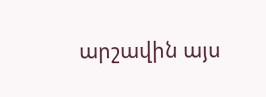արշավին այս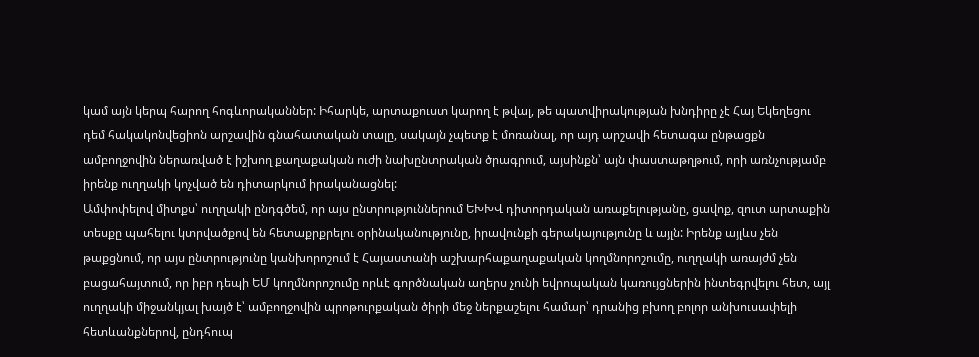կամ այն կերպ հարող հոգևորականներ: Իհարկե, արտաքուստ կարող է թվալ, թե պատվիրակության խնդիրը չէ Հայ Եկեղեցու դեմ հակակոնվեցիոն արշավին գնահատական տալը, սակայն չպետք է մոռանալ, որ այդ արշավի հետագա ընթացքն ամբողջովին ներառված է իշխող քաղաքական ուժի նախընտրական ծրագրում, այսինքն՝ այն փաստաթղթում, որի առնչությամբ իրենք ուղղակի կոչված են դիտարկում իրականացնել:
Ամփոփելով միտքս՝ ուղղակի ընդգծեմ, որ այս ընտրություններում ԵԽԽՎ դիտորդական առաքելությանը, ցավոք, զուտ արտաքին տեսքը պահելու կտրվածքով են հետաքրքրելու օրինականությունը, իրավունքի գերակայությունը և այլն: Իրենք այլևս չեն թաքցնում, որ այս ընտրությունը կանխորոշում է Հայաստանի աշխարհաքաղաքական կողմնորոշումը, ուղղակի առայժմ չեն բացահայտում, որ իբր դեպի ԵՄ կողմնորոշումը որևէ գործնական աղերս չունի եվրոպական կառույցներին ինտեգրվելու հետ, այլ ուղղակի միջանկյալ խայծ է՝ ամբողջովին պրոթուրքական ծիրի մեջ ներքաշելու համար՝ դրանից բխող բոլոր անխուսափելի հետևանքներով, ընդհուպ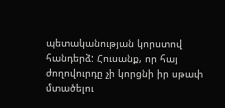պետականության կորստով հանդերձ: Հուսանք, որ հայ ժողովուրդը չի կորցնի իր սթափ մտածելու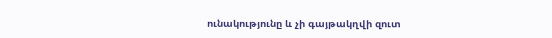ունակությունը և չի գայթակղվի զուտ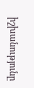իշխանությունը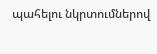պահելու նկրտումներով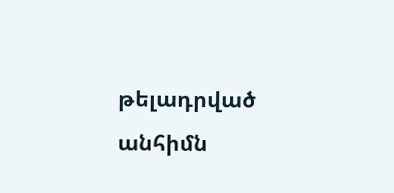թելադրված անհիմն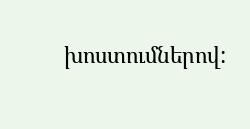խոստումներով: